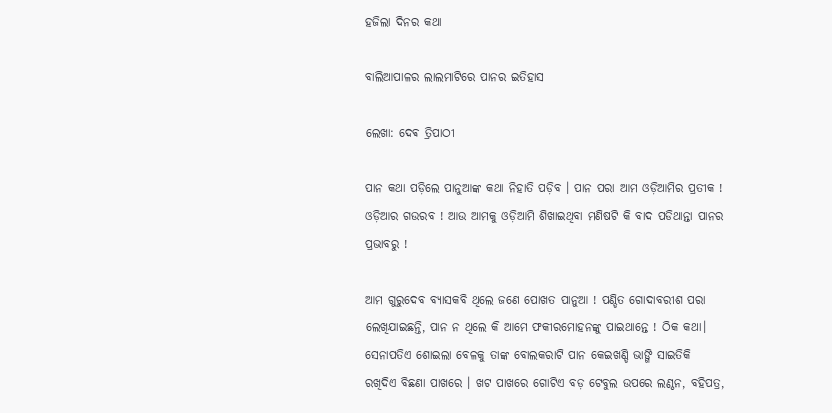ହଜିଲା ଦିନର କଥା

ବାଲିଆପାଳର ଲାଲମାଟିରେ ପାନର ଇତିହାସ

ଲେଖା: ଦେଵ ତ୍ରିପାଠୀ

ପାନ କଥା ପଡ଼ିଲେ ପାନୁଆଙ୍କ କଥା ନିହାତି ପଡ଼ିବ । ପାନ ପରା ଆମ ଓଡ଼ିଆମିର ପ୍ରତୀକ ! ଓଡ଼ିଆର ଗଉରବ ! ଆଉ ଆମକୁ ଓଡ଼ିଆମି ଶିଖାଇଥିବା ମଣିଷଟି କି ବାଦ ପଡିଥାନ୍ତା ପାନର ପ୍ରଭାବରୁ !

ଆମ ଗୁରୁଦେବ ବ୍ୟାସକବି ଥିଲେ ଜଣେ ପୋଖତ ପାନୁଆ ! ପଣ୍ଡିତ ଗୋଦାବରୀଶ ପରା ଲେଖିଯାଇଛନ୍ତି, ପାନ ନ ଥିଲେ କି ଆମେ ଫକୀରମୋହନଙ୍କୁ ପାଇଥାନ୍ତେ ! ଠିକ କଥା। ସେନାପତିଏ ଶୋଇଲା ବେଳକୁ ତାଙ୍କ ବୋଲକରାଟି ପାନ କେଇଖଣ୍ଡି ଭାଙ୍ଗି ସାଇତିକି ରଖିଦିଏ ବିଛଣା ପାଖରେ । ଖଟ ପାଖରେ ଗୋଟିଏ ବଡ଼ ଟେବୁଲ ଉପରେ ଲଣ୍ଠନ, ବହିପତ୍ର,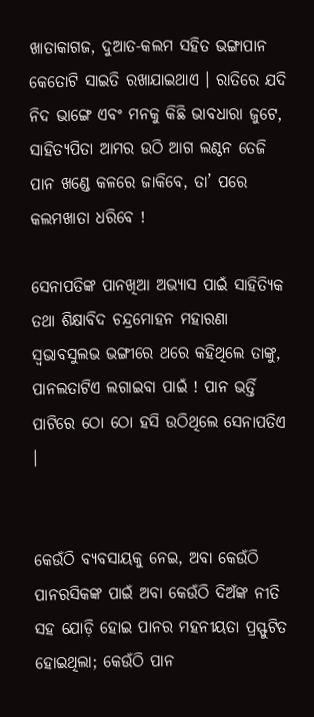ଖାତାକାଗଜ, ଦୁଆତ-କଲମ ସହିତ ଭଙ୍ଗାପାନ କେତୋଟି ସାଇତି ରଖାଯାଇଥାଏ । ରାତିରେ ଯଦି ନିଦ ଭାଙ୍ଗେ ଏବଂ ମନକୁ କିଛି ଭାବଧାରା ଜୁଟେ, ସାହିତ୍ୟପିତା ଆମର ଉଠି ଆଗ ଲଣ୍ଠନ ତେଜି ପାନ ଖଣ୍ଡେ କଳରେ ଜାକିବେ, ତା’ ପରେ କଲମଖାତା ଧରିବେ !

ସେନାପତିଙ୍କ ପାନଖିଆ ଅଭ୍ୟାସ ପାଇଁ ସାହିତ୍ୟିକ ତଥା ଶିକ୍ଷାବିଦ ଚନ୍ଦ୍ରମୋହନ ମହାରଣା ସ୍ବଭାବସୁଲଭ ଭଙ୍ଗୀରେ ଥରେ କହିଥିଲେ ତାଙ୍କୁ, ପାନଲତାଟିଏ ଲଗାଇବା ପାଇଁ ! ପାନ ଭର୍ତ୍ତି ପାଟିରେ ଠୋ ଠୋ ହସି ଉଠିଥିଲେ ସେନାପତିଏ ।


କେଉଁଠି ବ୍ୟବସାୟକୁ ନେଇ, ଅବା କେଉଁଠି ପାନରସିକଙ୍କ ପାଇଁ ଅବା କେଉଁଠି ଦିଅଁଙ୍କ ନୀତି ସହ ଯୋଡ଼ି ହୋଇ ପାନର ମହନୀୟତା ପ୍ରସ୍ଫୁଟିତ ହୋଇଥିଲା; କେଉଁଠି ପାନ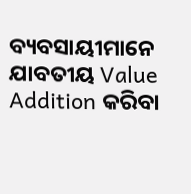ବ୍ୟବସାୟୀମାନେ ଯାବତୀୟ Value Addition କରିବା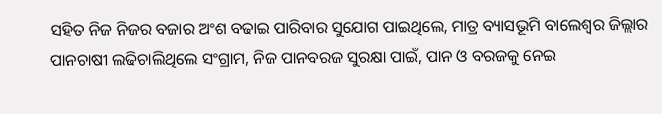ସହିତ ନିଜ ନିଜର ବଜାର ଅଂଶ ବଢାଇ ପାରିବାର ସୁଯୋଗ ପାଇଥିଲେ, ମାତ୍ର ବ୍ୟାସଭୂମି ବାଲେଶ୍ଵର ଜିଲ୍ଲାର ପାନଚାଷୀ ଲଢିଚାଲିଥିଲେ ସଂଗ୍ରାମ, ନିଜ ପାନବରଜ ସୁରକ୍ଷା ପାଇଁ, ପାନ ଓ ବରଜକୁ ନେଇ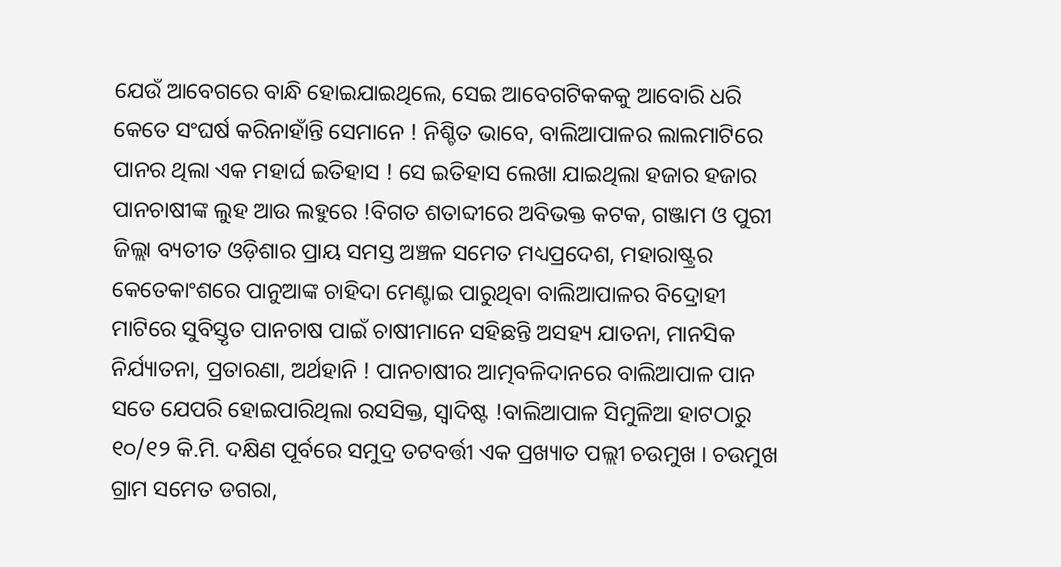ଯେଉଁ ଆବେଗରେ ବାନ୍ଧି ହୋଇଯାଇଥିଲେ, ସେଇ ଆବେଗଟିକକକୁ ଆବୋରି ଧରି କେତେ ସଂଘର୍ଷ କରିନାହାଁନ୍ତି ସେମାନେ ! ନିଶ୍ଚିତ ଭାବେ, ବାଲିଆପାଳର ଲାଲମାଟିରେ ପାନର ଥିଲା ଏକ ମହାର୍ଘ ଇତିହାସ ! ସେ ଇତିହାସ ଲେଖା ଯାଇଥିଲା ହଜାର ହଜାର ପାନଚାଷୀଙ୍କ ଲୁହ ଆଉ ଲହୁରେ !ବିଗତ ଶତାବ୍ଦୀରେ ଅବିଭକ୍ତ କଟକ, ଗଞ୍ଜାମ ଓ ପୁରୀ ଜିଲ୍ଲା ବ୍ୟତୀତ ଓଡ଼ିଶାର ପ୍ରାୟ ସମସ୍ତ ଅଞ୍ଚଳ ସମେତ ମଧ୍ୟପ୍ରଦେଶ, ମହାରାଷ୍ଟ୍ରର କେତେକାଂଶରେ ପାନୁଆଙ୍କ ଚାହିଦା ମେଣ୍ଟାଇ ପାରୁଥିବା ବାଲିଆପାଳର ବିଦ୍ରୋହୀ ମାଟିରେ ସୁବିସ୍ତୃତ ପାନଚାଷ ପାଇଁ ଚାଷୀମାନେ ସହିଛନ୍ତି ଅସହ୍ୟ ଯାତନା, ମାନସିକ ନିର୍ଯ୍ୟାତନା, ପ୍ରତାରଣା, ଅର୍ଥହାନି ! ପାନଚାଷୀର ଆତ୍ମବଳିଦାନରେ ବାଲିଆପାଳ ପାନ ସତେ ଯେପରି ହୋଇପାରିଥିଲା ରସସିକ୍ତ, ସ୍ବାଦିଷ୍ଟ !ବାଲିଆପାଳ ସିମୁଳିଆ ହାଟଠାରୁ ୧୦/୧୨ କି.ମି. ଦକ୍ଷିଣ ପୂର୍ବରେ ସମୁଦ୍ର ତଟବର୍ତ୍ତୀ ଏକ ପ୍ରଖ୍ୟାତ ପଲ୍ଲୀ ଚଉମୁଖ । ଚଉମୁଖ ଗ୍ରାମ ସମେତ ଡଗରା,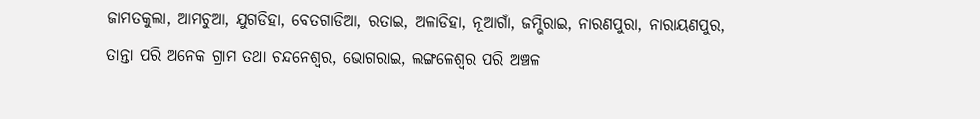ଜାମତକୁଲା, ଆମଚୁଆ, ଯୁଗଡିହା, ବେତଗାଡିଆ, ରତାଇ, ଅଳାଡିହା, ନୂଆଗାଁ, ଜମ୍ଭିରାଇ, ନାରଣପୁରା, ନାରାୟଣପୁର, ତାନ୍ତା ପରି ଅନେକ ଗ୍ରାମ ତଥା ଚନ୍ଦନେଶ୍ଵର, ଭୋଗରାଇ, ଲଙ୍ଗଳେଶ୍ବର ପରି ଅଞ୍ଚଳ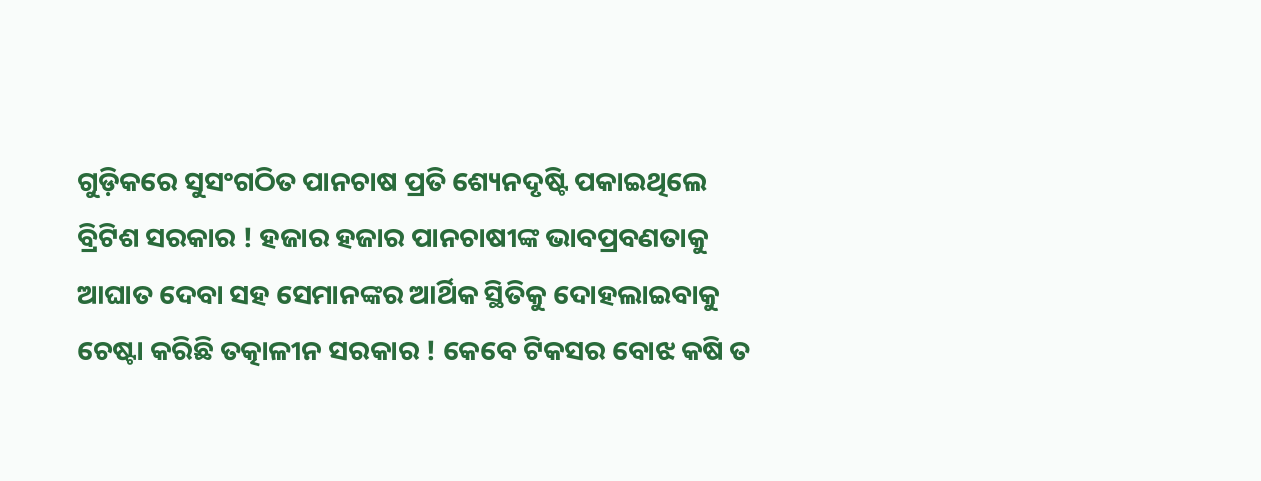ଗୁଡ଼ିକରେ ସୁସଂଗଠିତ ପାନଚାଷ ପ୍ରତି ଶ୍ୟେନଦୃଷ୍ଟି ପକାଇଥିଲେ ବ୍ରିଟିଶ ସରକାର ! ହଜାର ହଜାର ପାନଚାଷୀଙ୍କ ଭାବପ୍ରବଣତାକୁ ଆଘାତ ଦେବା ସହ ସେମାନଙ୍କର ଆର୍ଥିକ ସ୍ଥିତିକୁ ଦୋହଲାଇବାକୁ ଚେଷ୍ଟା କରିଛି ତତ୍କାଳୀନ ସରକାର ! କେବେ ଟିକସର ବୋଝ କଷି ତ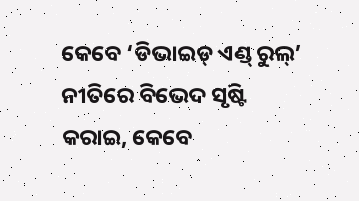କେବେ ‘ଡିଭାଇଡ୍ ଏଣ୍ଡ୍ ରୁଲ୍’ ନୀତିରେ ବିଭେଦ ସୃଷ୍ଟି କରାଇ, କେବେ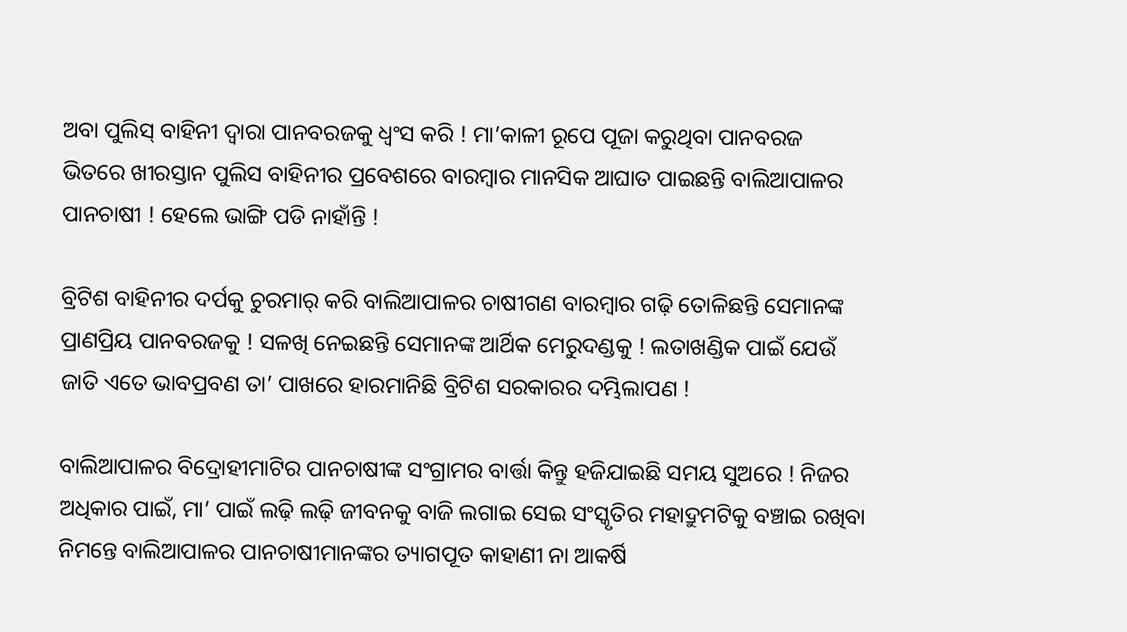ଅବା ପୁଲିସ୍ ବାହିନୀ ଦ୍ଵାରା ପାନବରଜକୁ ଧ୍ୱଂସ କରି ! ମା’କାଳୀ ରୂପେ ପୂଜା କରୁଥିବା ପାନବରଜ ଭିତରେ ଖୀରସ୍ତାନ ପୁଲିସ ବାହିନୀର ପ୍ରବେଶରେ ବାରମ୍ବାର ମାନସିକ ଆଘାତ ପାଇଛନ୍ତି ବାଲିଆପାଳର ପାନଚାଷୀ ! ହେଲେ ଭାଙ୍ଗି ପଡି ନାହାଁନ୍ତି !

ବ୍ରିଟିଶ ବାହିନୀର ଦର୍ପକୁ ଚୁରମାର୍ କରି ବାଲିଆପାଳର ଚାଷୀଗଣ ବାରମ୍ବାର ଗଢ଼ି ତୋଳିଛନ୍ତି ସେମାନଙ୍କ ପ୍ରାଣପ୍ରିୟ ପାନବରଜକୁ ! ସଳଖି ନେଇଛନ୍ତି ସେମାନଙ୍କ ଆର୍ଥିକ ମେରୁଦଣ୍ଡକୁ ! ଲତାଖଣ୍ଡିକ ପାଇଁ ଯେଉଁ ଜାତି ଏତେ ଭାବପ୍ରବଣ ତା’ ପାଖରେ ହାରମାନିଛି ବ୍ରିଟିଶ ସରକାରର ଦମ୍ଭିଲାପଣ !

ବାଲିଆପାଳର ବିଦ୍ରୋହୀମାଟିର ପାନଚାଷୀଙ୍କ ସଂଗ୍ରାମର ବାର୍ତ୍ତା କିନ୍ତୁ ହଜିଯାଇଛି ସମୟ ସୁଅରେ ! ନିଜର ଅଧିକାର ପାଇଁ, ମା’ ପାଇଁ ଲଢ଼ି ଲଢ଼ି ଜୀବନକୁ ବାଜି ଲଗାଇ ସେଇ ସଂସ୍କୃତିର ମହାଦ୍ରୁମଟିକୁ ବଞ୍ଚାଇ ରଖିବା ନିମନ୍ତେ ବାଲିଆପାଳର ପାନଚାଷୀମାନଙ୍କର ତ୍ୟାଗପୂତ କାହାଣୀ ନା ଆକର୍ଷି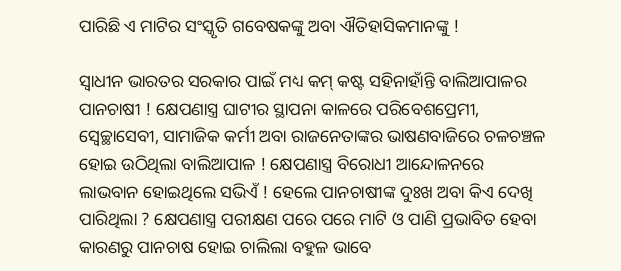ପାରିଛି ଏ ମାଟିର ସଂସ୍କୃତି ଗବେଷକଙ୍କୁ ଅବା ଐତିହାସିକମାନଙ୍କୁ !

ସ୍ବାଧୀନ ଭାରତର ସରକାର ପାଇଁ ମଧ୍ୟ କମ୍ କଷ୍ଟ ସହିନାହାଁନ୍ତି ବାଲିଆପାଳର ପାନଚାଷୀ ! କ୍ଷେପଣାସ୍ତ୍ର ଘାଟୀର ସ୍ଥାପନା କାଳରେ ପରିବେଶପ୍ରେମୀ, ସ୍ବେଚ୍ଛାସେବୀ, ସାମାଜିକ କର୍ମୀ ଅବା ରାଜନେତାଙ୍କର ଭାଷଣବାଜିରେ ଚଳଚଞ୍ଚଳ ହୋଇ ଉଠିଥିଲା ବାଲିଆପାଳ ! କ୍ଷେପଣାସ୍ତ୍ର ବିରୋଧୀ ଆନ୍ଦୋଳନରେ ଲାଭବାନ ହୋଇଥିଲେ ସଭିଏଁ ! ହେଲେ ପାନଚାଷୀଙ୍କ ଦୁଃଖ ଅବା କିଏ ଦେଖି ପାରିଥିଲା ? କ୍ଷେପଣାସ୍ତ୍ର ପରୀକ୍ଷଣ ପରେ ପରେ ମାଟି ଓ ପାଣି ପ୍ରଭାବିତ ହେବା କାରଣରୁ ପାନଚାଷ ହୋଇ ଚାଲିଲା ବହୁଳ ଭାବେ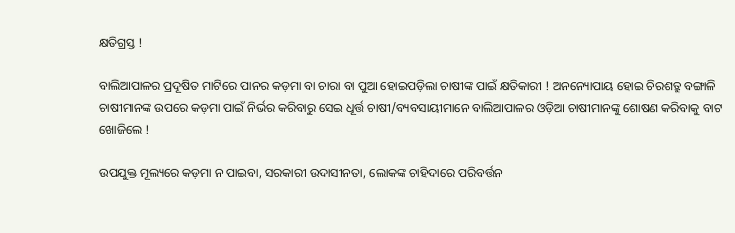କ୍ଷତିଗ୍ରସ୍ତ !

ବାଲିଆପାଳର ପ୍ରଦୂଷିତ ମାଟିରେ ପାନର କଡ଼ମା ବା ଚାରା ବା ପୁଆ ହୋଇପଡ଼ିଲା ଚାଷୀଙ୍କ ପାଇଁ କ୍ଷତିକାରୀ ! ଅନନ୍ୟୋପାୟ ହୋଇ ଚିରଶତ୍ରୁ ବଙ୍ଗାଳି ଚାଷୀମାନଙ୍କ ଉପରେ କଡ଼ମା ପାଇଁ ନିର୍ଭର କରିବାରୁ ସେଇ ଧୂର୍ତ୍ତ ଚାଷୀ/ବ୍ୟବସାୟୀମାନେ ବାଲିଆପାଳର ଓଡ଼ିଆ ଚାଷୀମାନଙ୍କୁ ଶୋଷଣ କରିବାକୁ ବାଟ ଖୋଜିଲେ !

ଉପଯୁକ୍ତ ମୂଲ୍ୟରେ କଡ଼ମା ନ ପାଇବା, ସରକାରୀ ଉଦାସୀନତା, ଲୋକଙ୍କ ଚାହିଦାରେ ପରିବର୍ତ୍ତନ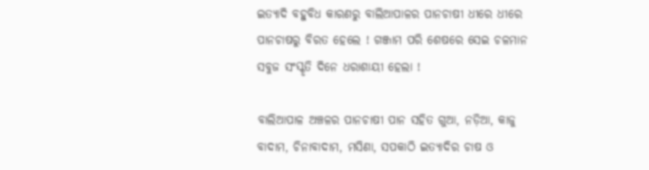ଇତ୍ୟାଦି ବହୁବିଧ କାରଣରୁ ବାଲିଆପାଳର ପାନଚାଷୀ ଧୀରେ ଧୀରେ ପାନଚାଷରୁ ବିରତ ହେଲେ ! ଗଞ୍ଜାମ ପରି ଶେଷରେ ସେଇ ଚଳମାନ ସବୁଜ ସଂସ୍କୃତି ଦିନେ ଧରାଶାୟୀ ହେଲା !

ବାଲିଆପାଳ ଅଞ୍ଚଳର ପାନଚାଷୀ ପାନ ସହିତ ଗୁଆ, ନଡ଼ିଆ, କାଜୁ ବାଦାମ, ଚିନାବାଦାମ, ମସିଣା, ସପକାଠି ଇତ୍ୟାଦିର ଚାଷ ଓ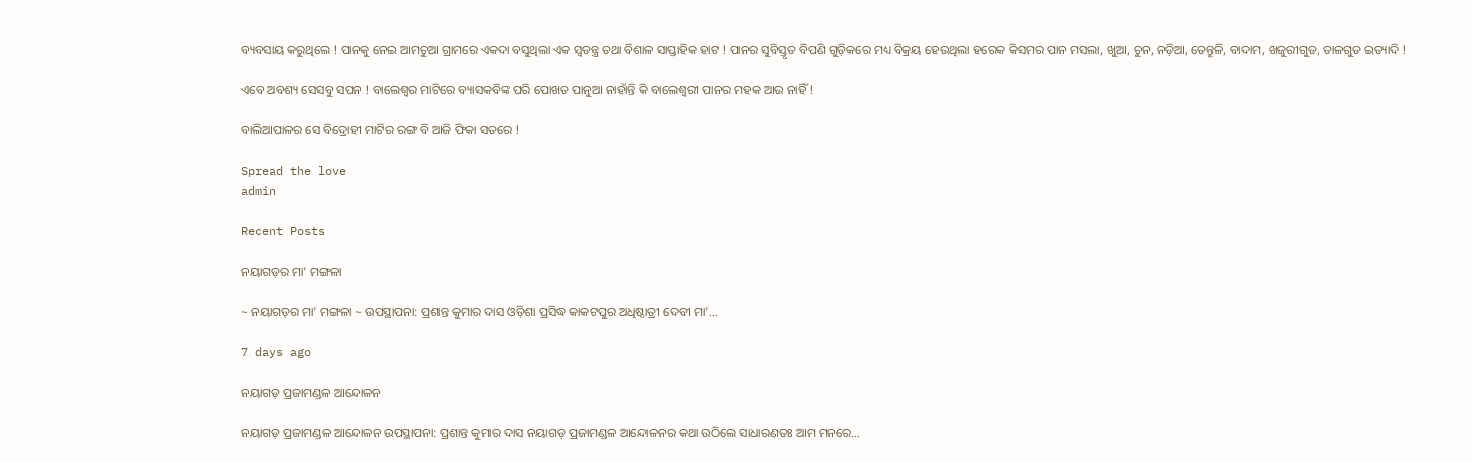ବ୍ୟବସାୟ କରୁଥିଲେ ! ପାନକୁ ନେଇ ଆମଚୁଆ ଗ୍ରାମରେ ଏକଦା ବସୁଥିଲା ଏକ ସ୍ବତନ୍ତ୍ର ତଥା ବିଶାଳ ସାପ୍ତାହିକ ହାଟ ! ପାନର ସୁବିସ୍ତୃତ ବିପଣି ଗୁଡ଼ିକରେ ମଧ୍ୟ ବିକ୍ରୟ ହେଉଥିଲା ହରେକ କିସମର ପାନ ମସଲା, ଖୁଆ, ଚୁନ, ନଡ଼ିଆ, ତେନ୍ତୁଳି, ବାଦାମ, ଖଜୁରୀଗୁଡ, ତାଳଗୁଡ ଇତ୍ୟାଦି !

ଏବେ ଅବଶ୍ୟ ସେସବୁ ସପନ ! ବାଲେଶ୍ଵର ମାଟିରେ ବ୍ୟାସକବିଙ୍କ ପରି ପୋଖତ ପାନୁଆ ନାହାଁନ୍ତି କି ବାଲେଶ୍ଵରୀ ପାନର ମହକ ଆଉ ନାହିଁ !

ବାଲିଆପାଳର ସେ ବିଦ୍ରୋହୀ ମାଟିର ରଙ୍ଗ ବି ଆଜି ଫିକା ସତରେ !

Spread the love
admin

Recent Posts

ନୟାଗଡ଼ର ମା’ ମଙ୍ଗଳା

~ ନୟାଗଡ଼ର ମା' ମଙ୍ଗଳା ~ ଉପସ୍ଥାପନା: ପ୍ରଶାନ୍ତ କୁମାର ଦାସ ଓଡ଼ିଶା ପ୍ରସିଦ୍ଧ କାକଟପୁର ଅଧିଷ୍ଠାତ୍ରୀ ଦେବୀ ମା'…

7 days ago

ନୟାଗଡ଼ ପ୍ରଜାମଣ୍ଡଳ ଆନ୍ଦୋଳନ

ନୟାଗଡ଼ ପ୍ରଜାମଣ୍ଡଳ ଆନ୍ଦୋଳନ ଉପସ୍ଥାପନା: ପ୍ରଶାନ୍ତ କୁମାର ଦାସ ନୟାଗଡ଼ ପ୍ରଜାମଣ୍ଡଳ ଆନ୍ଦୋଳନର କଥା ଉଠିଲେ ସାଧାରଣତଃ ଆମ ମନରେ…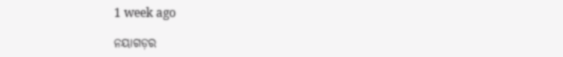1 week ago

ନୟାଗଡ଼ର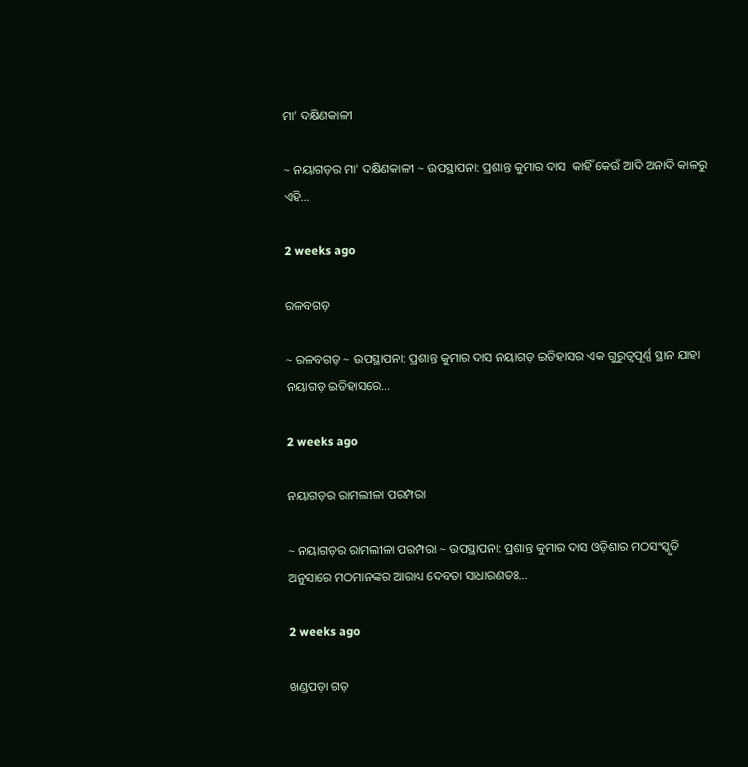ମା’ ଦକ୍ଷିଣକାଳୀ

~ ନୟାଗଡ଼ର ମା' ଦକ୍ଷିଣକାଳୀ ~ ଉପସ୍ଥାପନା: ପ୍ରଶାନ୍ତ କୁମାର ଦାସ  କାହିଁ କେଉଁ ଆଦି ଅନାଦି କାଳରୁ ଏହି…

2 weeks ago

ରଳବଗଡ଼

~ ରଳବଗଡ଼ ~ ଉପସ୍ଥାପନା: ପ୍ରଶାନ୍ତ କୁମାର ଦାସ ନୟାଗଡ଼ ଇତିହାସର ଏକ ଗୁରୁତ୍ୱପୂର୍ଣ୍ଣ ସ୍ଥାନ ଯାହା ନୟାଗଡ଼ ଇତିହାସରେ…

2 weeks ago

ନୟାଗଡ଼ର ରାମଲୀଳା ପରମ୍ପରା

~ ନୟାଗଡ଼ର ରାମଲୀଳା ପରମ୍ପରା ~ ଉପସ୍ଥାପନା: ପ୍ରଶାନ୍ତ କୁମାର ଦାସ ଓଡ଼ିଶାର ମଠସଂସ୍କୃତି ଅନୁସାରେ ମଠମାନଙ୍କର ଆରାଧ୍ୟ ଦେବତା ସାଧାରଣତଃ…

2 weeks ago

ଖଣ୍ଡପଡ଼ା ଗଡ଼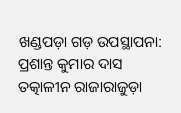ଖଣ୍ଡପଡ଼ା ଗଡ଼ ଉପସ୍ଥାପନା: ପ୍ରଶାନ୍ତ କୁମାର ଦାସ ତତ୍କାଳୀନ ରାଜାରାଜୁଡ଼ା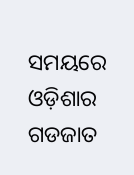ସମୟରେ ଓଡ଼ିଶାର ଗଡଜାତ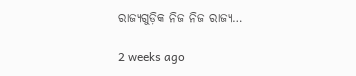ରାଜ୍ୟଗୁଡ଼ିକ ନିଜ ନିଜ ରାଜ୍ୟ…

2 weeks ago